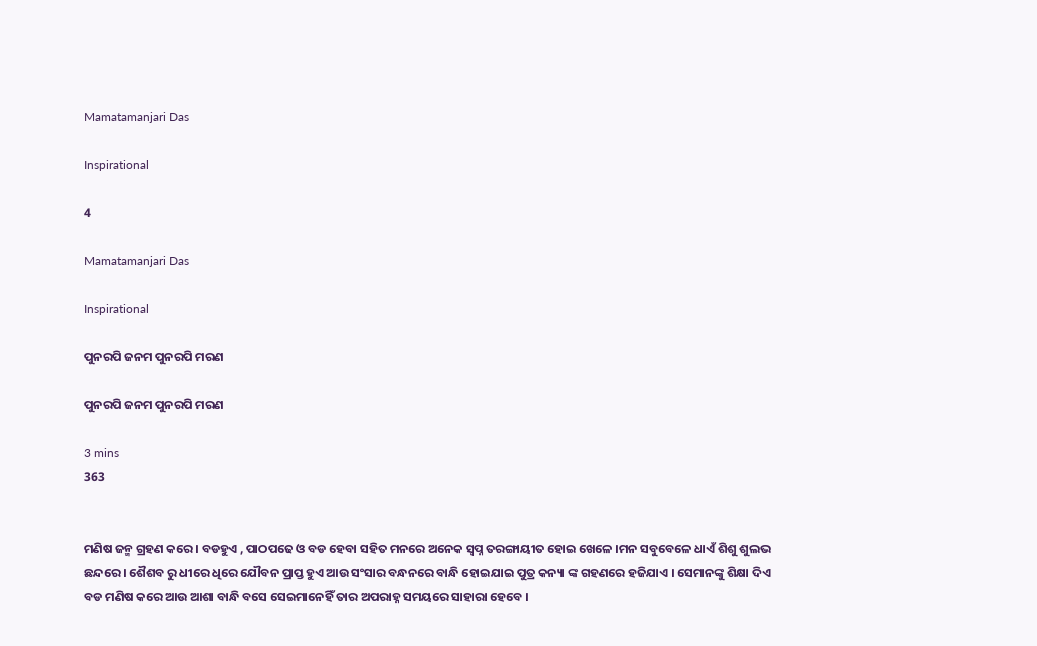Mamatamanjari Das

Inspirational

4

Mamatamanjari Das

Inspirational

ପୁନରପି ଜନମ ପୁନରପି ମରଣ

ପୁନରପି ଜନମ ପୁନରପି ମରଣ

3 mins
363


ମଣିଷ ଜନ୍ମ ଗ୍ରହଣ କରେ । ବଡହୁଏ , ପାଠପଢେ ଓ ବଡ ହେବା ସହିତ ମନରେ ଅନେକ ସ୍ୱପ୍ନ ତରଙ୍ଗାୟୀତ ହୋଇ ଖେଳେ ।ମନ ସବୁବେଳେ ଧାଏଁ ଶିଶୁ ଶୁଲଭ ଛନ୍ଦରେ । ଶୈଶବ ରୁ ଧୀରେ ଧିରେ ଯୌବନ ପ୍ରାପ୍ତ ହୁଏ ଆଉ ସଂସାର ବନ୍ଧନରେ ବାନ୍ଧି ହୋଇଯାଇ ପୁତ୍ର କନ୍ୟା ଙ୍କ ଗହଣରେ ହଜିଯାଏ । ସେମାନଙ୍କୁ ଶିକ୍ଷା ଦିଏ ବଡ ମଣିଷ କରେ ଆଉ ଆଶା ବାନ୍ଧି ବସେ ସେଇମାନେହିଁ ତାର ଅପରାହ୍ନ ସମୟରେ ସାହାରା ହେବେ ।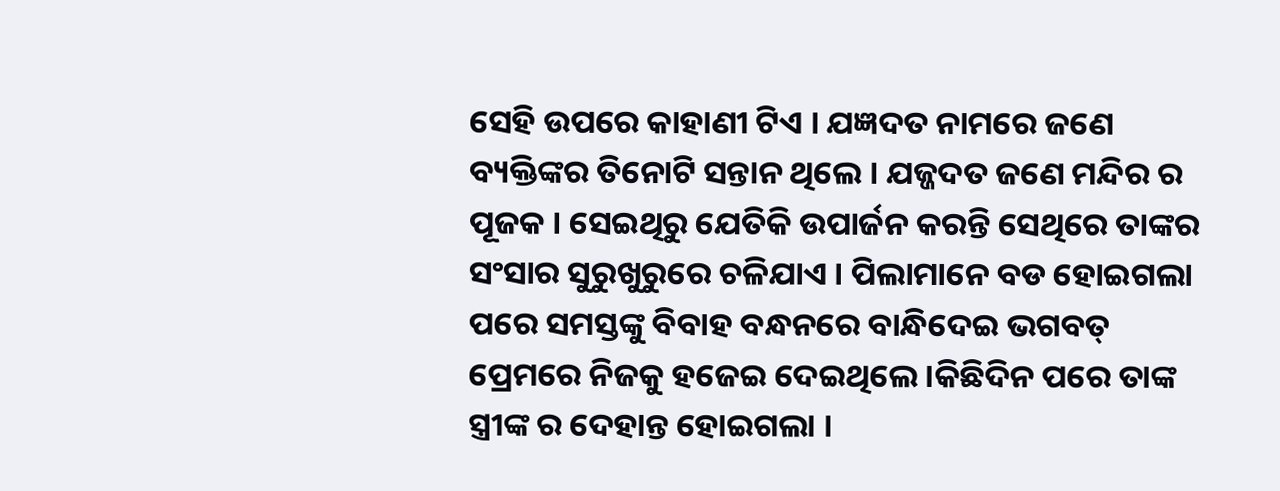ସେହି ଉପରେ କାହାଣୀ ଟିଏ । ଯଜ୍ଞଦତ ନାମରେ ଜଣେ ବ୍ୟକ୍ତିଙ୍କର ତିନୋଟି ସନ୍ତାନ ଥିଲେ । ଯଜ୍ଜଦତ ଜଣେ ମନ୍ଦିର ର ପୂଜକ । ସେଇଥିରୁ ଯେତିକି ଉପାର୍ଜନ କରନ୍ତି ସେଥିରେ ତାଙ୍କର ସଂସାର ସୁରୁଖୁରୁରେ ଚଳିଯାଏ । ପିଲାମାନେ ବଡ ହୋଇଗଲା ପରେ ସମସ୍ତଙ୍କୁ ବିବାହ ବନ୍ଧନରେ ବାନ୍ଧିଦେଇ ଭଗବତ୍ ପ୍ରେମରେ ନିଜକୁ ହଜେଇ ଦେଇଥିଲେ ।କିଛିଦିନ ପରେ ତାଙ୍କ ସ୍ତ୍ରୀଙ୍କ ର ଦେହାନ୍ତ ହୋଇଗଲା ।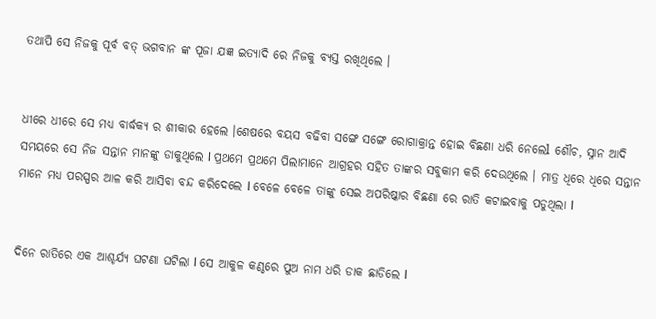ତଥାପି ସେ ନିଜକୁ ପୂର୍ବ ବତ୍ ଭଗବାନ ଙ୍କ ପୂଜା ଯଜ୍ଞ ଇତ୍ୟାଦି ରେ ନିଜକୁ ବ୍ୟସ୍ତ ରଖିଥିଲେ ।


ଧୀରେ ଧୀରେ ସେ ମଧ୍ୟ ବାର୍ଦ୍ଧକ୍ୟ ର ଶୀକାର ହେଲେ ।ଶେଷରେ ବୟସ ବଢିବା ସଙ୍ଗେ ସଙ୍ଗେ ରୋଗାକ୍ରାନ୍ତ ହୋଇ ବିଛଣା ଧରି ନେଲେl ଶୌଚ, ସ୍ନାନ ଆଦି ସମୟରେ ସେ ନିଜ ସନ୍ତାନ ମାନଙ୍କୁ ଡାକୁଥିଲେ l ପ୍ରଥମେ ପ୍ରଥମେ ପିଲାମାନେ ଆଗ୍ରହର ସହିତ ତାଙ୍କର ସବୁକାମ କରି ଦେଉଥିଲେ । ମାତ୍ର ଧିରେ ଧିରେ ସନ୍ତାନ ମାନେ ମଧ୍ୟ ପରସ୍ପର ଆଳ କରି ଆସିବା ବନ୍ଦ କରିଦେଲେ l ବେଳେ ବେଳେ ତାଙ୍କୁ ସେଇ ଅପରିଷ୍କାର ବିଛଣା ରେ ରାତି କଟାଇବାକୁ ପଡୁଥିଲା l


ଦିନେ ରାତିରେ ଏକ ଆଶ୍ଚର୍ଯ୍ୟ ଘଟଣା ଘଟିଲା l ସେ ଆକୁଳ କଣ୍ଠରେ ପୁଅ ନାମ ଧରି ଡାକ ଛାଡିଲେ l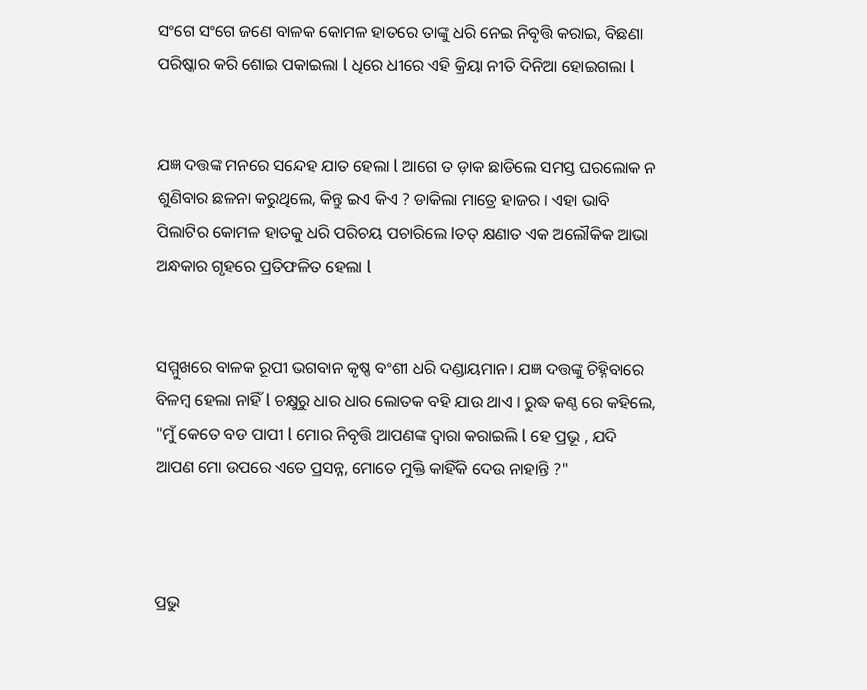ସଂଗେ ସଂଗେ ଜଣେ ବାଳକ କୋମଳ ହାତରେ ତାଙ୍କୁ ଧରି ନେଇ ନିବୃତ୍ତି କରାଇ, ବିଛଣା ପରିଷ୍କାର କରି ଶୋଇ ପକାଇଲା l ଧିରେ ଧୀରେ ଏହି କ୍ରିୟା ନୀତି ଦିନିଆ ହୋଇଗଲା l


ଯଜ୍ଞ ଦତ୍ତଙ୍କ ମନରେ ସନ୍ଦେହ ଯାତ ହେଲା l ଆଗେ ତ ଡ଼ାକ ଛାଡିଲେ ସମସ୍ତ ଘରଲୋକ ନ ଶୁଣିବାର ଛଳନା କରୁଥିଲେ, କିନ୍ତୁ ଇଏ କିଏ ? ଡାକିଲା ମାତ୍ରେ ହାଜର । ଏହା ଭାବି ପିଲାଟିର କୋମଳ ହାତକୁ ଧରି ପରିଚୟ ପଚାରିଲେ lତତ୍ କ୍ଷଣାତ ଏକ ଅଲୌକିକ ଆଭା ଅନ୍ଧକାର ଗୃହରେ ପ୍ରତିଫଳିତ ହେଲା l


ସମ୍ମୁଖରେ ବାଳକ ରୂପୀ ଭଗବାନ କୃଷ୍ଣ ବଂଶୀ ଧରି ଦଣ୍ଡାୟମାନ। ଯଜ୍ଞ ଦତ୍ତଙ୍କୁ ଚିହ୍ନିବାରେ ବିଳମ୍ବ ହେଲା ନାହିଁ l ଚକ୍ଷୁରୁ ଧାର ଧାର ଲୋତକ ବହି ଯାଉ ଥାଏ । ରୁଦ୍ଧ କଣ୍ଠ ରେ କହିଲେ, "ମୁଁ କେତେ ବଡ ପାପୀ l ମୋର ନିବୃତ୍ତି ଆପଣଙ୍କ ଦ୍ୱାରା କରାଇଲି l ହେ ପ୍ରଭୂ , ଯଦି ଆପଣ ମୋ ଉପରେ ଏତେ ପ୍ରସନ୍ନ, ମୋତେ ମୁକ୍ତି କାହିଁକି ଦେଉ ନାହାନ୍ତି ?"



ପ୍ରଭୁ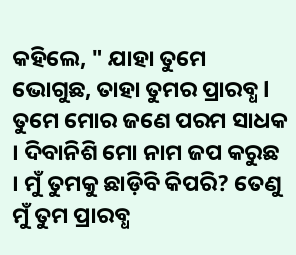କହିଲେ, " ଯାହା ତୁମେ ଭୋଗୁଛ, ତାହା ତୁମର ପ୍ରାରବ୍ଧ l ତୁମେ ମୋର ଜଣେ ପରମ ସାଧକ । ଦିବାନିଶି ମୋ ନାମ ଜପ କରୁଛ । ମୁଁ ତୁମକୁ ଛାଡ଼ିବି କିପରି? ତେଣୁ ମୁଁ ତୁମ ପ୍ରାରବ୍ଧ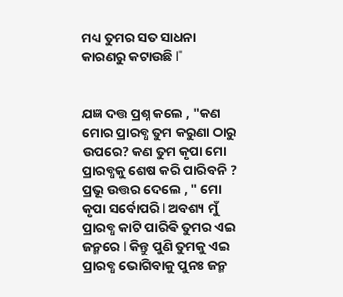ମଧ୍ୟ ତୁମର ସତ ସାଧନା କାରଣରୁ କଟାଉଛି l"


ଯଜ୍ଞ ଦତ୍ତ ପ୍ରଶ୍ନ କଲେ , "କଣ ମୋର ପ୍ରାରବ୍ଧ ତୁମ କରୁଣା ଠାରୁ ଉପରେ? କଣ ତୁମ କୃପା ମୋ ପ୍ରାରବ୍ଧକୁ ଶେଷ କରି ପାରିବନି ? ପ୍ରଭୂ ଉତ୍ତର ଦେଲେ , " ମୋ କୃପା ସର୍ବୋପରି l ଅବଶ୍ୟ ମୁଁ ପ୍ରାରବ୍ଧ କାଟି ପାରିଵି ତୁମର ଏଇ ଜନ୍ମରେ l କିନ୍ତୁ ପୁଣି ତୁମକୁ ଏଇ ପ୍ରାରବ୍ଧ ଭୋଗିବାକୁ ପୁନଃ ଜନ୍ମ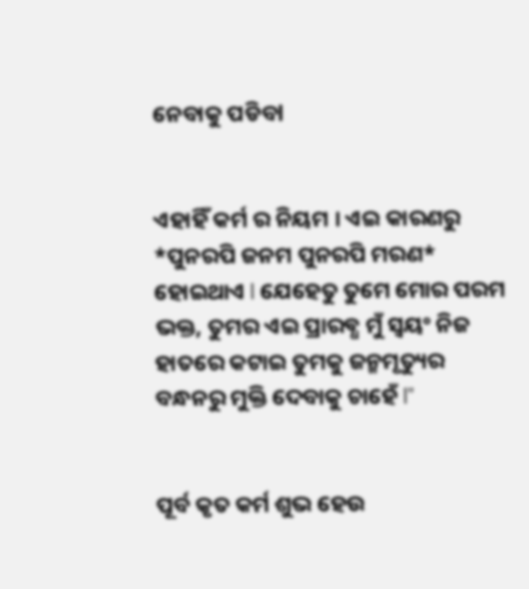ନେବାକୁ ପଡିବl


ଏହାହିଁ କର୍ମ ର ନିୟମ । ଏଇ କାରଣରୁ *ପୁନରପି ଜନମ ପୁନରପି ମରଣ* ହୋଇଥାଏ l ଯେହେତୁ ତୁମେ ମୋର ପରମ ଭକ୍ତ, ତୁମର ଏଇ ପ୍ରାରବ୍ଧ ମୁଁ ସ୍ୱୟଂ ନିଜ ହାତରେ କଟାଇ ତୁମକୁ ଜନ୍ମମୃତ୍ୟୁର ବନ୍ଧନରୁ ମୁକ୍ତି ଦେବାକୁ ଚାହେଁ l"


ପୂର୍ବ କୃତ କର୍ମ ଶୁଭ ହେଉ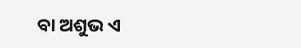ବା ଅଶୁଭ ଏ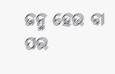ଜନ୍ମ ହେଉ ବା ପର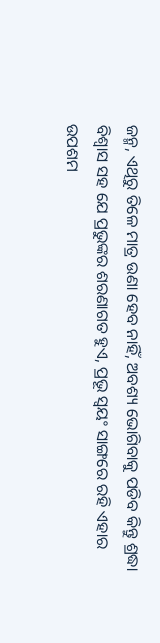ଜନ୍ମ, ଏଥିରୁ ତିଳେ ମାତ୍ର ଉଣା ହେବ ନାହିଁ, ଅବଶ୍ୟ ଭୋଗିବାକୁ ପଡିବ କିନ୍ତୁ ଶ୍ରଦ୍ଧା ବିଶ୍ୱାସ ସହ ଯେ ପ୍ରଭୁଙ୍କର ଶରଣାଗତ ହୁଏ, ପ୍ରଭୂ ସ୍ୱୟଂ ସାଙ୍ଗରେ ରହି ଏହାର ଉପଶମ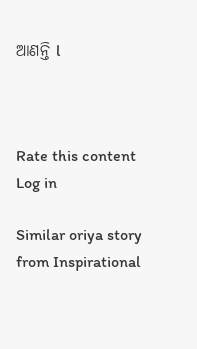ଆଣନ୍ତି l



Rate this content
Log in

Similar oriya story from Inspirational